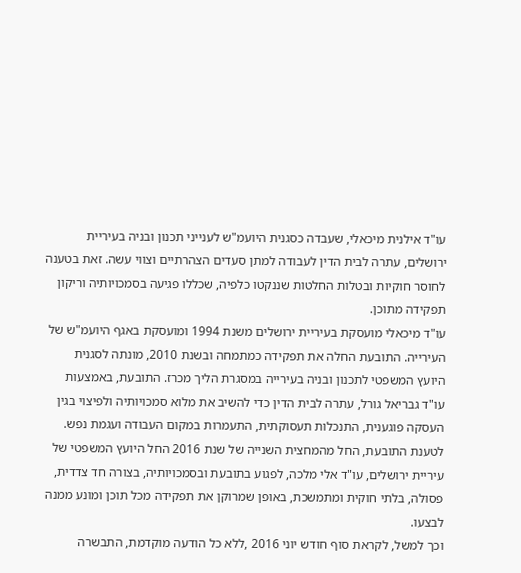עו"ד אילנית מיכאלי, שעבדה כסגנית היועמ"ש לענייני תכנון ובניה בעיריית ירושלים, עתרה לבית הדין לעבודה למתן סעדים הצהרתיים וצווי עשה. זאת בטענה לחוסר חוקיות ובטלות החלטות שננקטו כלפיה, שכללו פגיעה בסמכויותיה וריקון תפקידה מתוכן.
עו"ד מיכאלי מועסקת בעיריית ירושלים משנת 1994 ומועסקת באגף היועמ"ש של העירייה. התובעת החלה את תפקידה כמתמחה ובשנת 2010, מונתה לסגנית היועץ המשפטי לתכנון ובניה בעירייה במסגרת הליך מכרז. התובעת, באמצעות עו"ד גבריאל גורל, עתרה לבית הדין כדי להשיב את מלוא סמכויותיה ולפיצוי בגין העסקה פוגענית, התנכלות תעסוקתית, התעמרות במקום העבודה ועגמת נפש.
לטענת התובעת, החל מהמחצית השנייה של שנת 2016 החל היועץ המשפטי של עיריית ירושלים, עו"ד אלי מלכה, לפגוע בתובעת ובסמכויותיה, בצורה חד צדדית, פסולה, בלתי חוקית ומתמשכת, באופן שמרוקן את תפקידה מכל תוכן ומונע ממנה לבצעו.
וכך למשל, לקראת סוף חודש יוני 2016 ,ללא כל הודעה מוקדמת, התבשרה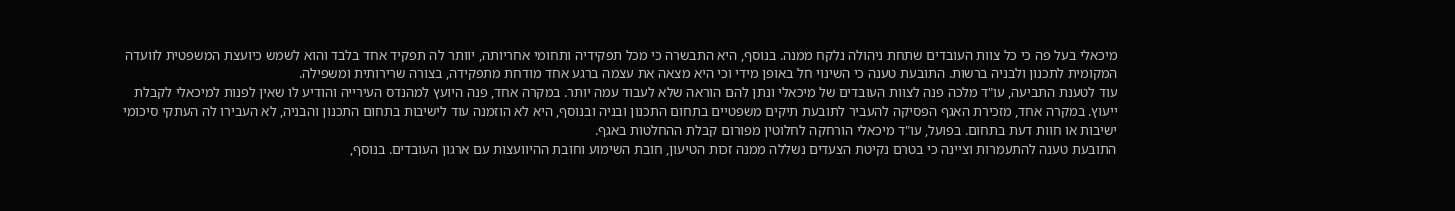מיכאלי בעל פה כי כל צוות העובדים שתחת ניהולה נלקח ממנה. בנוסף, היא התבשרה כי מכל תפקידיה ותחומי אחריותה, יוותר לה תפקיד אחד בלבד והוא לשמש כיועצת המשפטית לוועדה המקומית לתכנון ולבניה ברשות. התובעת טענה כי השינוי חל באופן מידי וכי היא מצאה את עצמה ברגע אחד מודחת מתפקידה, בצורה שרירותית ומשפילה.
עוד לטענת התביעה, עו"ד מלכה פנה לצוות העובדים של מיכאלי ונתן להם הוראה שלא לעבוד עמה יותר. במקרה אחד, פנה היועץ למהנדס העירייה והודיע לו שאין לפנות למיכאלי לקבלת ייעוץ. במקרה אחד, מזכירת האגף הפסיקה להעביר לתובעת תיקים משפטיים בתחום התכנון ובניה ובנוסף, היא לא הוזמנה עוד לישיבות בתחום התכנון והבניה, לא העבירו לה העתקי סיכומי ישיבות או חוות דעת בתחום. בפועל, עו"ד מיכאלי הורחקה לחלוטין מפורום קבלת ההחלטות באגף.
התובעת טענה להתעמרות וציינה כי בטרם נקיטת הצעדים נשללה ממנה זכות הטיעון, חובת השימוע וחובת ההיוועצות עם ארגון העובדים. בנוסף,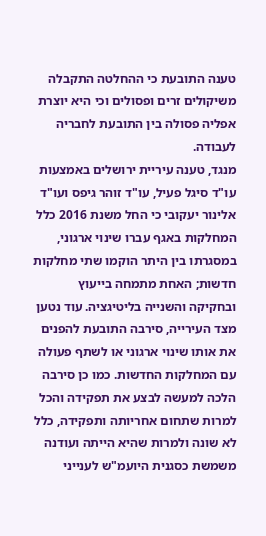טענה התובעת כי ההחלטה התקבלה משיקולים זרים ופסולים וכי היא יוצרת אפליה פסולה בין התובעת לחבריה לעבודה.
מנגד, טענה עיריית ירושלים באמצעות עו"ד סיגל פעיל, עו"ד זוהר גיפס ועו"ד אלינור יעקובי כי החל משנת 2016 כלל המחלקות באגף עברו שינוי ארגוני, במסגרתו בין היתר הוקמו שתי מחלקות חדשות; האחת מתמחה בייעוץ ובחקיקה והשנייה בליטיגציה. עוד נטען מצד העירייה, סירבה התובעת להפנים את אותו שינוי ארגוני או לשתף פעולה עם המחלקות החדשות. כמו כן סירבה הלכה למעשה לבצע את תפקידה והכל למרות שתחום אחריותה ותפקידה, כלל לא שונה ולמרות שהיא הייתה ועודנה משמשת כסגנית היועמ"ש לענייני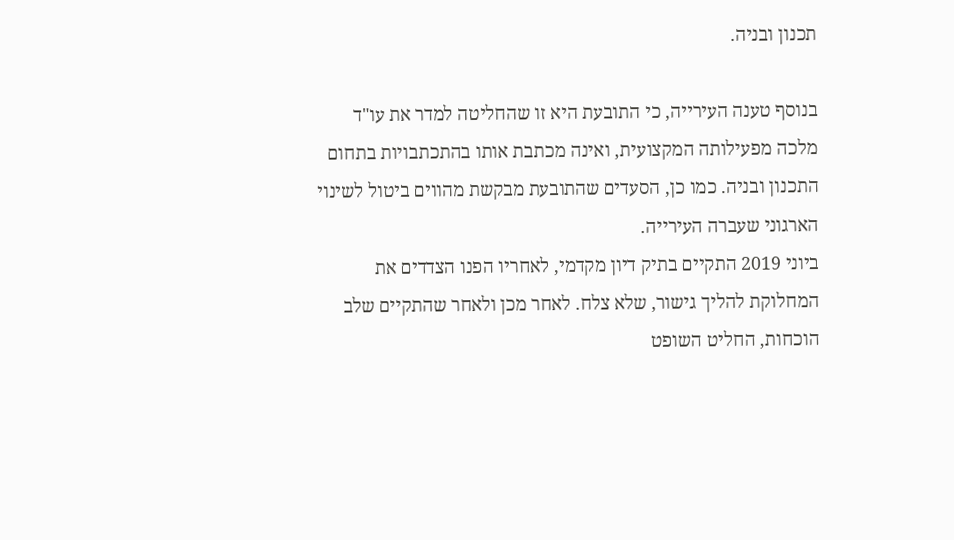תכנון ובניה.

בנוסף טענה העירייה, כי התובעת היא זו שהחליטה למדר את עו"ד מלכה מפעילותה המקצועית, ואינה מכתבת אותו בהתכתבויות בתחום התכנון ובניה. כמו כן, הסעדים שהתובעת מבקשת מהווים ביטול לשינוי הארגוני שעברה העירייה.
ביוני 2019 התקיים בתיק דיון מקדמי, לאחריו הפנו הצדדים את המחלוקת להליך גישור, שלא צלח. לאחר מכן ולאחר שהתקיים שלב הוכחות, החליט השופט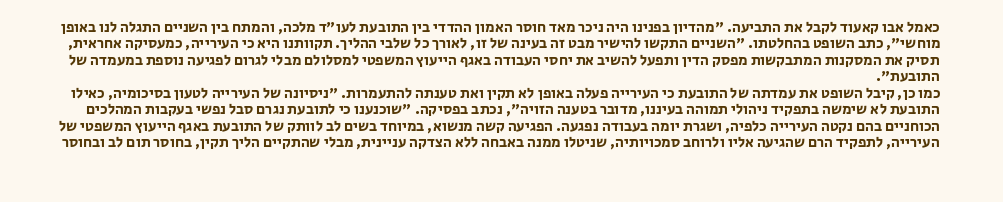כאמל אבו קאעוד לקבל את התביעה. "מהדיון בפנינו היה ניכר מאד חוסר האמון ההדדי בין התובעת לעו"ד מלכה, והמתח בין השניים התגלה לנו באופן מוחשי", כתב השופט בהחלטתו. "השניים התקשו להישיר מבט זה בעינה של זו, לאורך כל שלבי ההליך. תקוותנו היא כי העירייה, כמעסיקה אחראית, תסיק את המסקנות המתבקשות מפסק הדין ותפעל להשיב את יחסי העבודה באגף הייעוץ המשפטי למסלולם מבלי לגרום לפגיעה נוספת במעמדה של התובעת".
כמו כן, קיבל השופט את עמדתה של התובעת כי העירייה פעלה באופן לא תקין ואת טענתה להתעמרות. "ניסיונה של העירייה לטעון בסיכומיה, כאילו התובעת לא שימשה בתפקיד ניהולי תמוהה בעיננו, מדובר בטענה הזויה", נכתב בפסיקה. "שוכנענו כי לתובעת נגרם סבל נפשי בעקבות המהלכים הכוחניים בהם נקטה העירייה כלפיה, ושגרת יומה בעבודה נפגעה. הפגיעה קשה מנשוא, במיוחד בשים לב לוותק של התובעת באגף הייעוץ המשפטי של העירייה, לתפקיד הרם שהגיעה אליו ולרוחב סמכויותיה, שניטלו ממנה באבחה ללא הצדקה עניינית, מבלי שהתקיים הליך תקין, בחוסר תום לב ובחוסר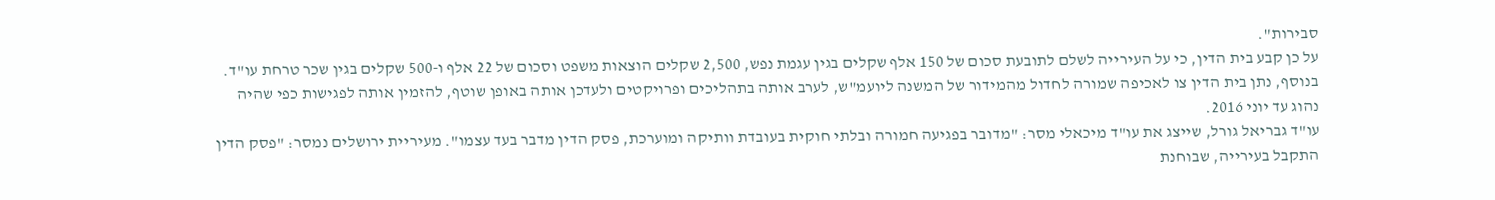סבירות".
על כן קבע בית הדין, כי על העירייה לשלם לתובעת סכום של 150 אלף שקלים בגין עגמת נפש, 2,500 שקלים הוצאות משפט וסכום של 22 אלף ו-500 שקלים בגין שכר טרחת עו"ד.
בנוסף, נתן בית הדין צו לאכיפה שמורה לחדול מהמידור של המשנה ליועמ"ש, לערב אותה בתהליכים ופרויקטים ולעדכן אותה באופן שוטף, להזמין אותה לפגישות כפי שהיה נהוג עד יוני 2016.
עו"ד גבריאל גורל, שייצג את עו"ד מיכאלי מסר: "מדובר בפגיעה חמורה ובלתי חוקית בעובדת וותיקה ומוערכת, פסק הדין מדבר בעד עצמו". מעיריית ירושלים נמסר: "פסק הדין התקבל בעירייה, שבוחנת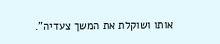אותו ושוקלת את המשך צעדיה".